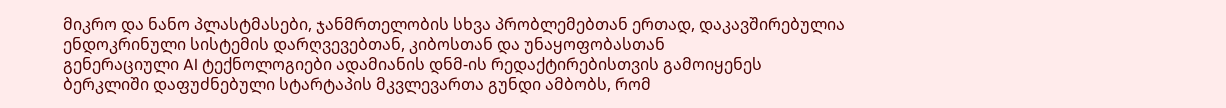მიკრო და ნანო პლასტმასები, ჯანმრთელობის სხვა პრობლემებთან ერთად, დაკავშირებულია ენდოკრინული სისტემის დარღვევებთან, კიბოსთან და უნაყოფობასთან
გენერაციული AI ტექნოლოგიები ადამიანის დნმ-ის რედაქტირებისთვის გამოიყენეს
ბერკლიში დაფუძნებული სტარტაპის მკვლევართა გუნდი ამბობს, რომ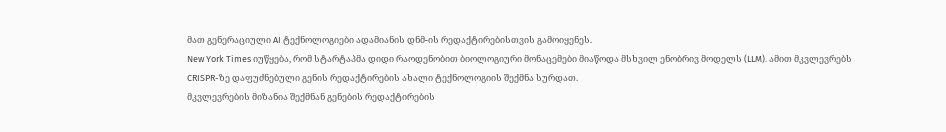მათ გენერაციული AI ტექნოლოგიები ადამიანის დნმ-ის რედაქტირებისთვის გამოიყენეს.
New York Times იუწყება, რომ სტარტაპმა დიდი რაოდენობით ბიოლოგიური მონაცემები მიაწოდა მსხვილ ენობრივ მოდელს (LLM). ამით მკვლევრებს CRISPR-ზე დაფუძნებული გენის რედაქტირების ახალი ტექნოლოგიის შექმნა სურდათ.
მკვლევრების მიზანია შექმნან გენების რედაქტირების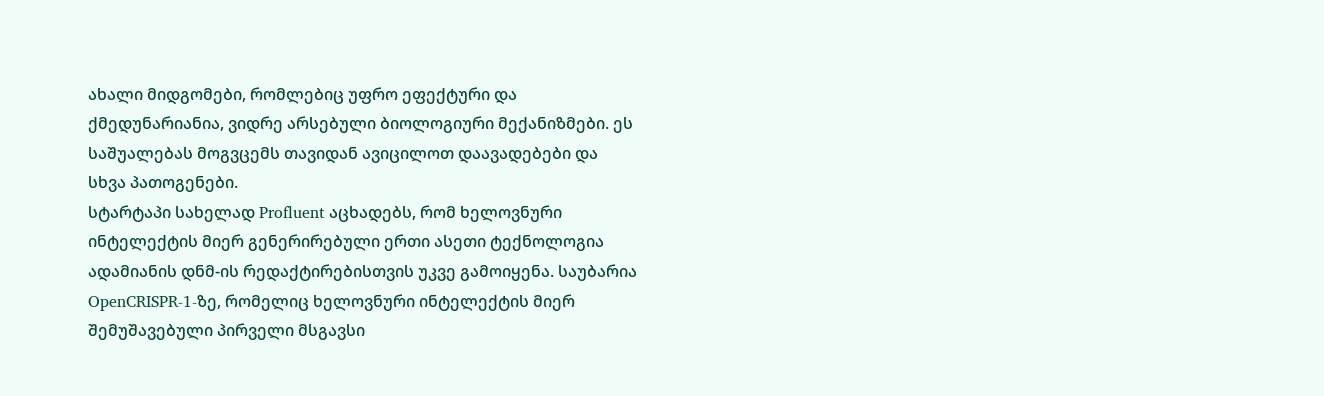ახალი მიდგომები, რომლებიც უფრო ეფექტური და ქმედუნარიანია, ვიდრე არსებული ბიოლოგიური მექანიზმები. ეს საშუალებას მოგვცემს თავიდან ავიცილოთ დაავადებები და სხვა პათოგენები.
სტარტაპი სახელად Profluent აცხადებს, რომ ხელოვნური ინტელექტის მიერ გენერირებული ერთი ასეთი ტექნოლოგია ადამიანის დნმ-ის რედაქტირებისთვის უკვე გამოიყენა. საუბარია OpenCRISPR-1-ზე, რომელიც ხელოვნური ინტელექტის მიერ შემუშავებული პირველი მსგავსი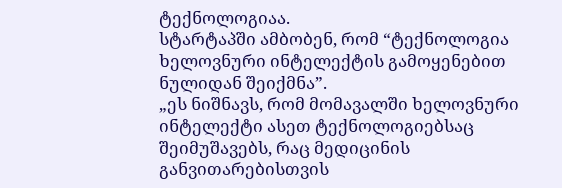ტექნოლოგიაა.
სტარტაპში ამბობენ, რომ “ტექნოლოგია ხელოვნური ინტელექტის გამოყენებით ნულიდან შეიქმნა”.
„ეს ნიშნავს, რომ მომავალში ხელოვნური ინტელექტი ასეთ ტექნოლოგიებსაც შეიმუშავებს, რაც მედიცინის განვითარებისთვის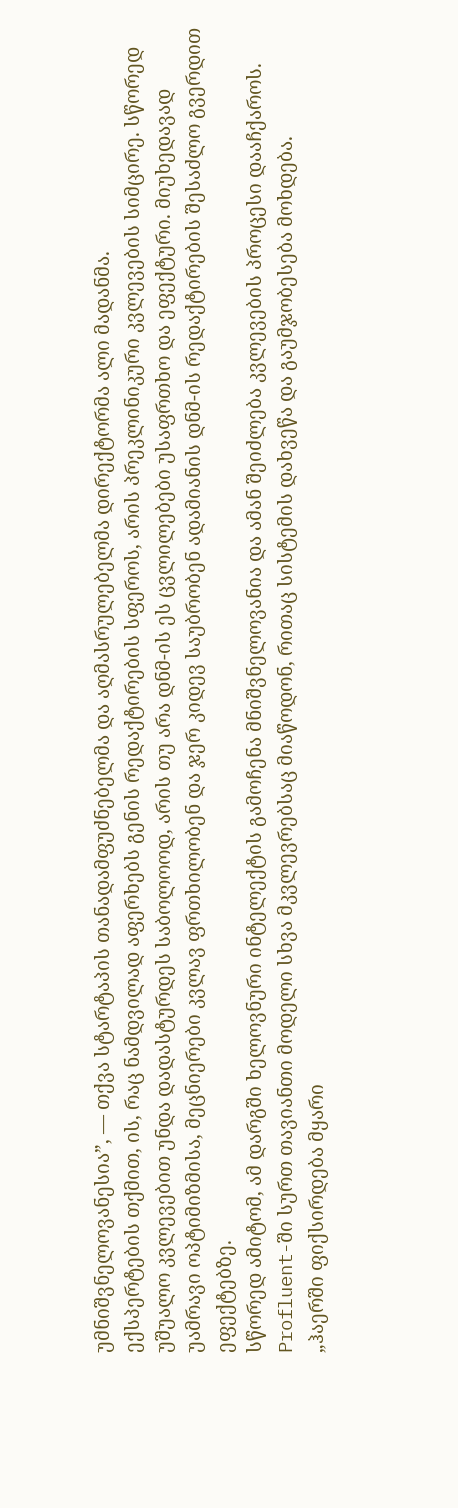უმნიშვნელოვანესია”, — თქვა სტარტაპის თანადამფუძნებელმა და აღმასრულებელმა დირექტორმა ალი მადანმა.
ექსპერტების თქმით, ის, რაც ნამდვილად აფერხებს გენის რედაქტირების სფეროს, არის პრეკლინიკური კვლევების სიმცირე. სწორედ უშუალო კვლევებით უნდა დადასტურდეს საბოლოოდ, არის თუ არა დნმ-ის ეს ცვლილებები უსაფრთხო და ეფექტური. მიუხედავად უამრავი ოპტიმიზმისა, მეცნიერები კვლავ ფრთხილობენ და ჯერ კიდევ საუბრობენ ადამიანის დნმ-ის რედაქტირების შესაძლო გვერდით ეფექტებზე.
სწორედ ამიტომ, ამ დარგში ხელოვნური ინტელექტის გამოჩენა მნიშვნელოვანია და ამან შეიძლება კვლევების პროცესი დააჩქაროს. Profluent-ში სურთ თავიანთი მოდელი სხვა მკვლევრებსაც მიაწოდონ, რითაც სისტემის დახვეწა და გაუმჯობესება მოხდება.
„ჰაერში ფიქსირდება მყარი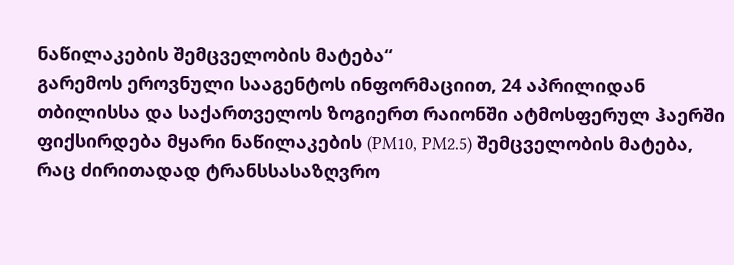ნაწილაკების შემცველობის მატება“
გარემოს ეროვნული სააგენტოს ინფორმაციით, 24 აპრილიდან თბილისსა და საქართველოს ზოგიერთ რაიონში ატმოსფერულ ჰაერში ფიქსირდება მყარი ნაწილაკების (PM10, PM2.5) შემცველობის მატება, რაც ძირითადად ტრანსსასაზღვრო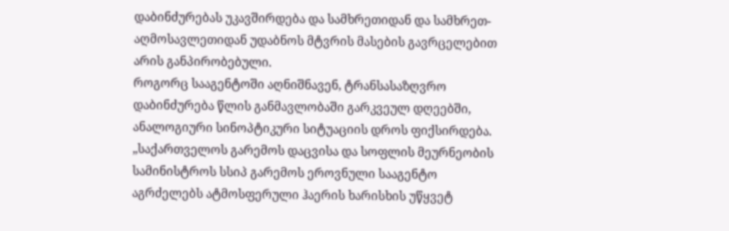დაბინძურებას უკავშირდება და სამხრეთიდან და სამხრეთ-აღმოსავლეთიდან უდაბნოს მტვრის მასების გავრცელებით არის განპირობებული.
როგორც სააგენტოში აღნიშნავენ, ტრანსასაზღვრო დაბინძურება წლის განმავლობაში გარკვეულ დღეებში, ანალოგიური სინოპტიკური სიტუაციის დროს ფიქსირდება.
„საქართველოს გარემოს დაცვისა და სოფლის მეურნეობის სამინისტროს სსიპ გარემოს ეროვნული სააგენტო აგრძელებს ატმოსფერული ჰაერის ხარისხის უწყვეტ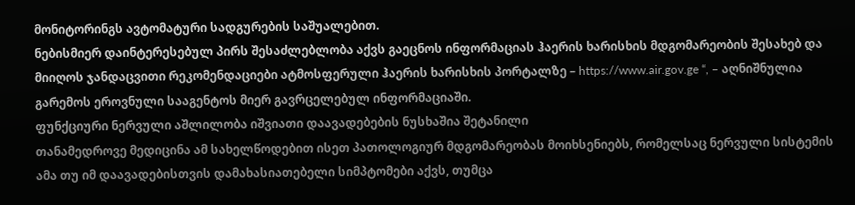მონიტორინგს ავტომატური სადგურების საშუალებით.
ნებისმიერ დაინტერესებულ პირს შესაძლებლობა აქვს გაეცნოს ინფორმაციას ჰაერის ხარისხის მდგომარეობის შესახებ და მიიღოს ჯანდაცვითი რეკომენდაციები ატმოსფერული ჰაერის ხარისხის პორტალზე – https://www.air.gov.ge “, – აღნიშნულია გარემოს ეროვნული სააგენტოს მიერ გავრცელებულ ინფორმაციაში.
ფუნქციური ნერვული აშლილობა იშვიათი დაავადებების ნუსხაშია შეტანილი
თანამედროვე მედიცინა ამ სახელწოდებით ისეთ პათოლოგიურ მდგომარეობას მოიხსენიებს, რომელსაც ნერვული სისტემის ამა თუ იმ დაავადებისთვის დამახასიათებელი სიმპტომები აქვს, თუმცა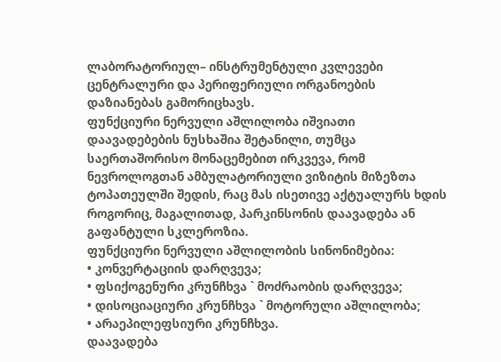ლაბორატორიულ– ინსტრუმენტული კვლევები ცენტრალური და პერიფერიული ორგანოების დაზიანებას გამორიცხავს.
ფუნქციური ნერვული აშლილობა იშვიათი დაავადებების ნუსხაშია შეტანილი, თუმცა საერთაშორისო მონაცემებით ირკვევა, რომ ნევროლოგთან ამბულატორიული ვიზიტის მიზეზთა ტოპათეულში შედის, რაც მას ისეთივე აქტუალურს ხდის როგორიც, მაგალითად, პარკინსონის დაავადება ან გაფანტული სკლეროზია.
ფუნქციური ნერვული აშლილობის სინონიმებია:
• კონვერტაციის დარღვევა;
• ფსიქოგენური კრუნჩხვა ` მოძრაობის დარღვევა;
• დისოციაციური კრუნჩხვა ` მოტორული აშლილობა;
• არაეპილეფსიური კრუნჩხვა.
დაავადება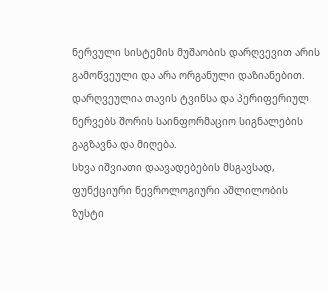ნერვული სისტემის მუშაობის დარღვევით არის გამოწვეული და არა ორგანული დაზიანებით. დარღვეულია თავის ტვინსა და პერიფერიულ ნერვებს შორის საინფორმაციო სიგნალების გაგზავნა და მიღება.
სხვა იშვიათი დაავადებების მსგავსად, ფუნქციური ნევროლოგიური აშლილობის ზუსტი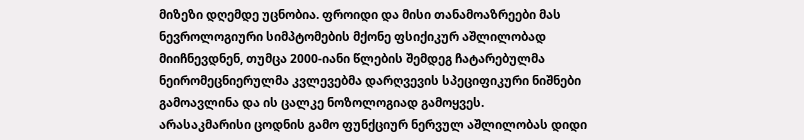მიზეზი დღემდე უცნობია. ფროიდი და მისი თანამოაზრეები მას ნევროლოგიური სიმპტომების მქონე ფსიქიკურ აშლილობად მიიჩნევდნენ, თუმცა 2000-იანი წლების შემდეგ ჩატარებულმა ნეირომეცნიერულმა კვლევებმა დარღვევის სპეციფიკური ნიშნები გამოავლინა და ის ცალკე ნოზოლოგიად გამოყვეს.
არასაკმარისი ცოდნის გამო ფუნქციურ ნერვულ აშლილობას დიდი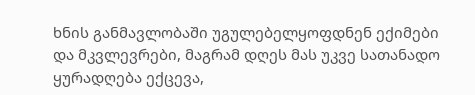ხნის განმავლობაში უგულებელყოფდნენ ექიმები და მკვლევრები, მაგრამ დღეს მას უკვე სათანადო ყურადღება ექცევა,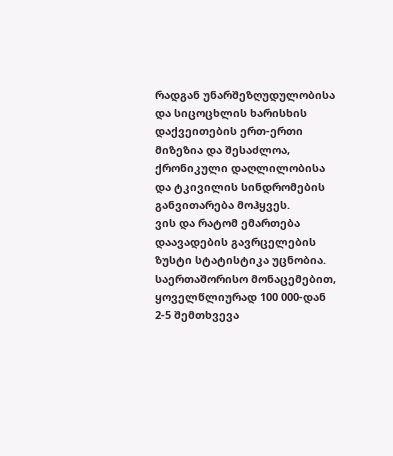რადგან უნარშეზღუდულობისა და სიცოცხლის ხარისხის დაქვეითების ერთ-ერთი მიზეზია და შესაძლოა, ქრონიკული დაღლილობისა და ტკივილის სინდრომების განვითარება მოჰყვეს.
ვის და რატომ ემართება
დაავადების გავრცელების ზუსტი სტატისტიკა უცნობია. საერთაშორისო მონაცემებით, ყოველწლიურად 100 000-დან 2-5 შემთხვევა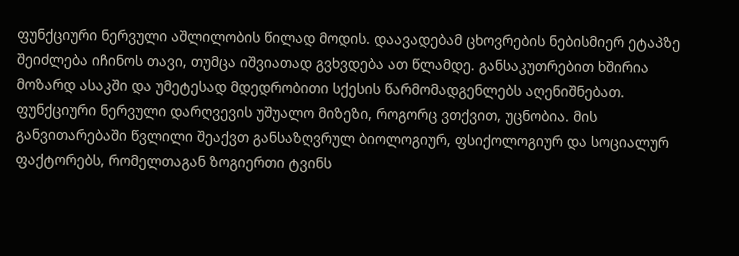ფუნქციური ნერვული აშლილობის წილად მოდის. დაავადებამ ცხოვრების ნებისმიერ ეტაპზე შეიძლება იჩინოს თავი, თუმცა იშვიათად გვხვდება ათ წლამდე. განსაკუთრებით ხშირია მოზარდ ასაკში და უმეტესად მდედრობითი სქესის წარმომადგენლებს აღენიშნებათ.
ფუნქციური ნერვული დარღვევის უშუალო მიზეზი, როგორც ვთქვით, უცნობია. მის განვითარებაში წვლილი შეაქვთ განსაზღვრულ ბიოლოგიურ, ფსიქოლოგიურ და სოციალურ ფაქტორებს, რომელთაგან ზოგიერთი ტვინს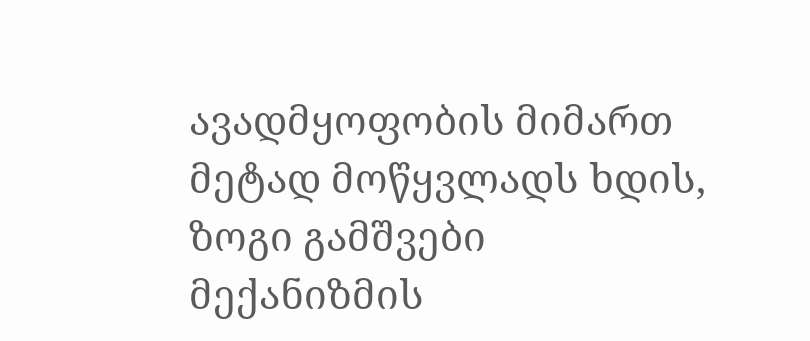ავადმყოფობის მიმართ მეტად მოწყვლადს ხდის, ზოგი გამშვები მექანიზმის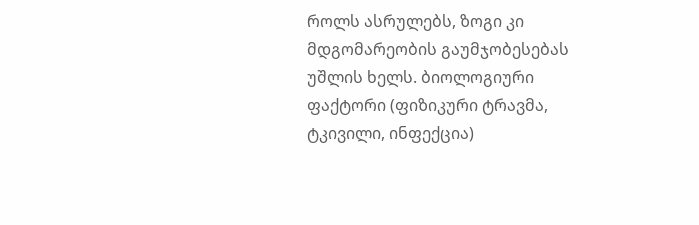როლს ასრულებს, ზოგი კი მდგომარეობის გაუმჯობესებას უშლის ხელს. ბიოლოგიური ფაქტორი (ფიზიკური ტრავმა, ტკივილი, ინფექცია)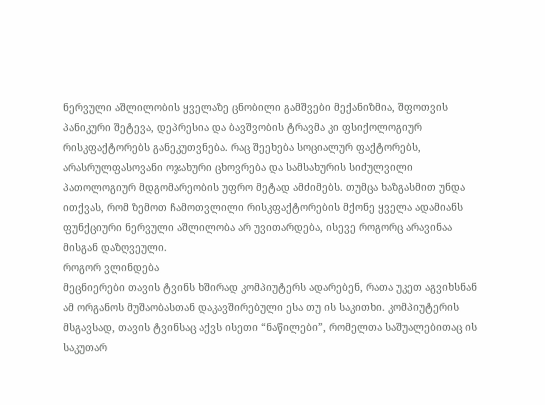ნერვული აშლილობის ყველაზე ცნობილი გამშვები მექანიზმია, შფოთვის პანიკური შეტევა, დეპრესია და ბავშვობის ტრავმა კი ფსიქოლოგიურ რისკფაქტორებს განეკუთვნება. რაც შეეხება სოციალურ ფაქტორებს, არასრულფასოვანი ოჯახური ცხოვრება და სამსახურის სიძულვილი პათოლოგიურ მდგომარეობის უფრო მეტად ამძიმებს. თუმცა ხაზგასმით უნდა ითქვას, რომ ზემოთ ჩამოთვლილი რისკფაქტორების მქონე ყველა ადამიანს ფუნქციური ნერვული აშლილობა არ უვითარდება, ისევე როგორც არავინაა მისგან დაზღვეული.
როგორ ვლინდება
მეცნიერები თავის ტვინს ხშირად კომპიუტერს ადარებენ, რათა უკეთ აგვიხსნან ამ ორგანოს მუშაობასთან დაკავშირებული ესა თუ ის საკითხი. კომპიუტერის მსგავსად, თავის ტვინსაც აქვს ისეთი “ნაწილები”, რომელთა საშუალებითაც ის საკუთარ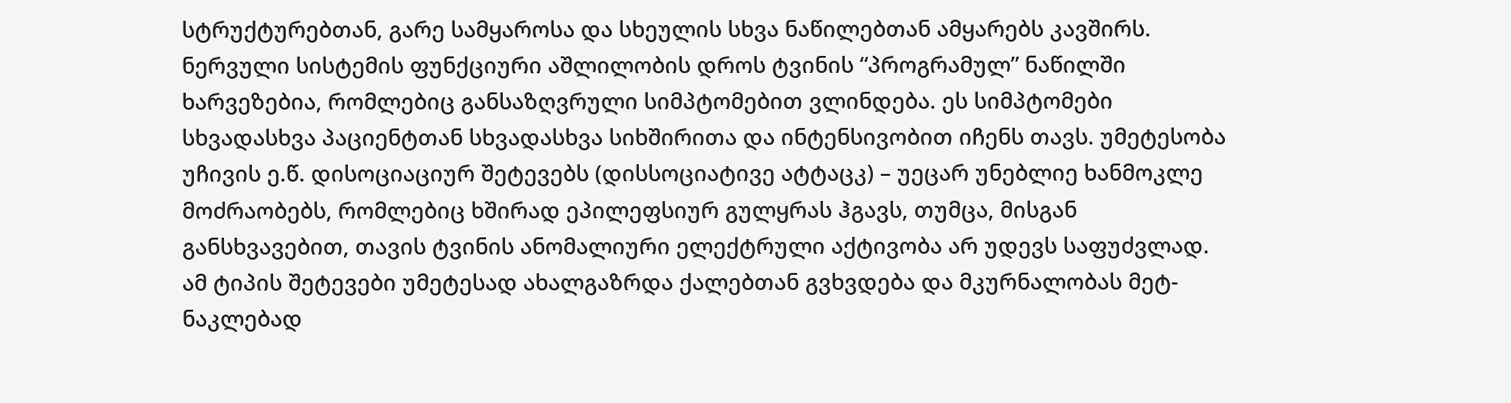სტრუქტურებთან, გარე სამყაროსა და სხეულის სხვა ნაწილებთან ამყარებს კავშირს. ნერვული სისტემის ფუნქციური აშლილობის დროს ტვინის “პროგრამულ” ნაწილში ხარვეზებია, რომლებიც განსაზღვრული სიმპტომებით ვლინდება. ეს სიმპტომები სხვადასხვა პაციენტთან სხვადასხვა სიხშირითა და ინტენსივობით იჩენს თავს. უმეტესობა უჩივის ე.წ. დისოციაციურ შეტევებს (დისსოციატივე ატტაცკ) – უეცარ უნებლიე ხანმოკლე მოძრაობებს, რომლებიც ხშირად ეპილეფსიურ გულყრას ჰგავს, თუმცა, მისგან განსხვავებით, თავის ტვინის ანომალიური ელექტრული აქტივობა არ უდევს საფუძვლად. ამ ტიპის შეტევები უმეტესად ახალგაზრდა ქალებთან გვხვდება და მკურნალობას მეტ-ნაკლებად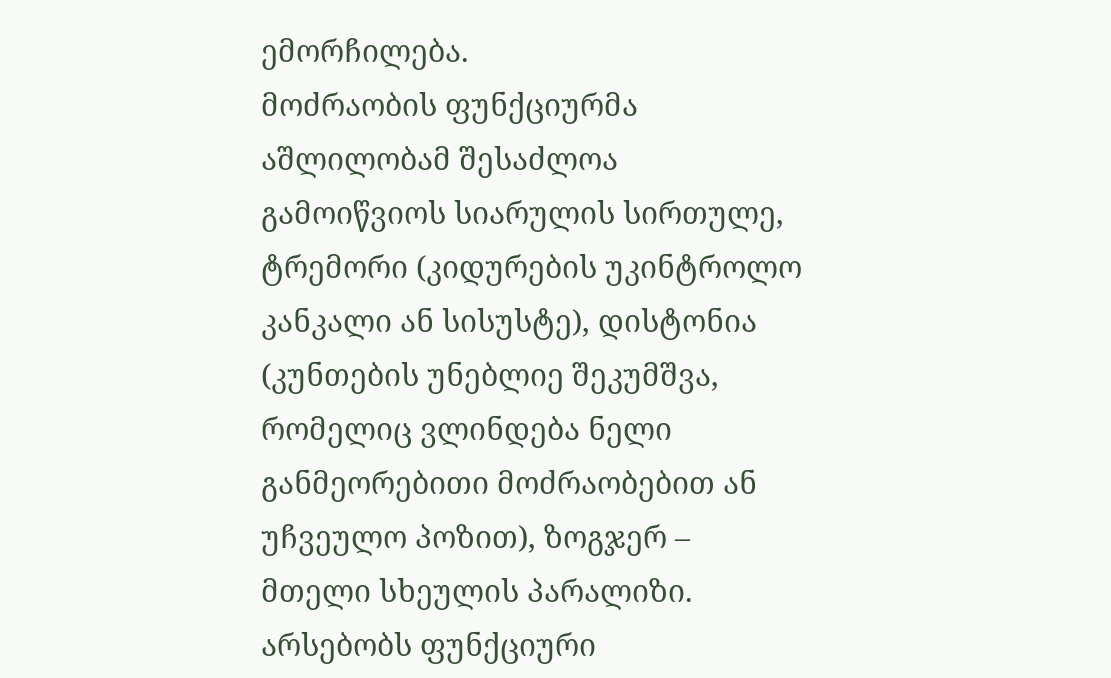ემორჩილება.
მოძრაობის ფუნქციურმა აშლილობამ შესაძლოა გამოიწვიოს სიარულის სირთულე, ტრემორი (კიდურების უკინტროლო კანკალი ან სისუსტე), დისტონია (კუნთების უნებლიე შეკუმშვა, რომელიც ვლინდება ნელი განმეორებითი მოძრაობებით ან უჩვეულო პოზით), ზოგჯერ – მთელი სხეულის პარალიზი. არსებობს ფუნქციური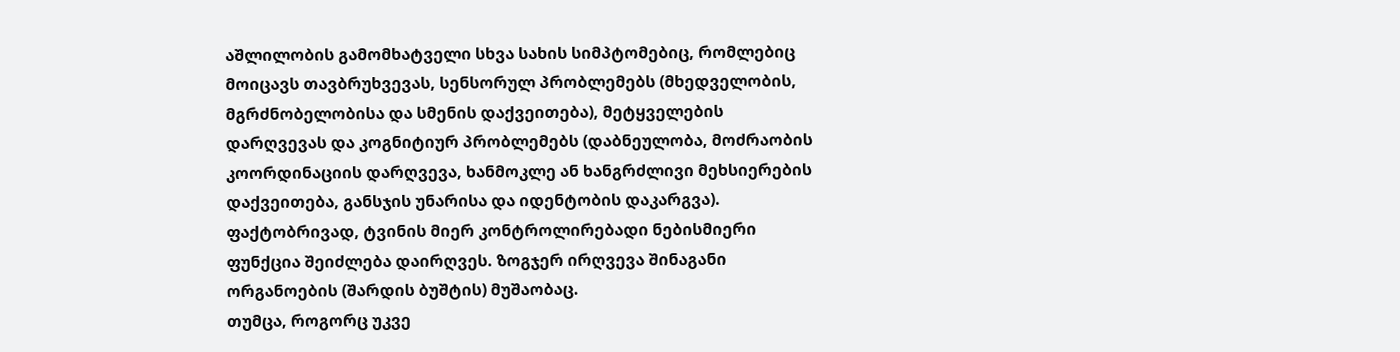აშლილობის გამომხატველი სხვა სახის სიმპტომებიც, რომლებიც მოიცავს თავბრუხვევას, სენსორულ პრობლემებს (მხედველობის, მგრძნობელობისა და სმენის დაქვეითება), მეტყველების დარღვევას და კოგნიტიურ პრობლემებს (დაბნეულობა, მოძრაობის კოორდინაციის დარღვევა, ხანმოკლე ან ხანგრძლივი მეხსიერების დაქვეითება, განსჯის უნარისა და იდენტობის დაკარგვა). ფაქტობრივად, ტვინის მიერ კონტროლირებადი ნებისმიერი ფუნქცია შეიძლება დაირღვეს. ზოგჯერ ირღვევა შინაგანი ორგანოების (შარდის ბუშტის) მუშაობაც.
თუმცა, როგორც უკვე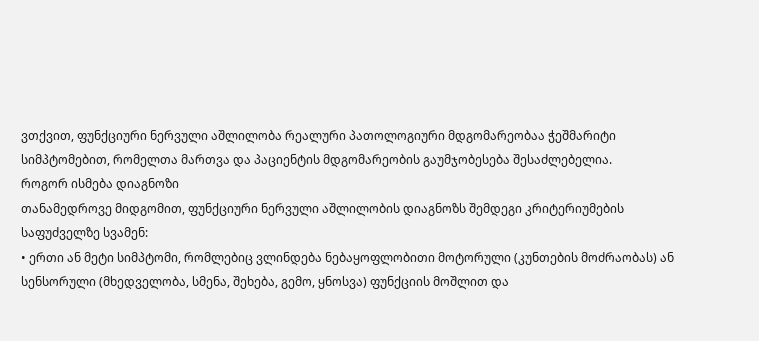ვთქვით, ფუნქციური ნერვული აშლილობა რეალური პათოლოგიური მდგომარეობაა ჭეშმარიტი სიმპტომებით, რომელთა მართვა და პაციენტის მდგომარეობის გაუმჯობესება შესაძლებელია.
როგორ ისმება დიაგნოზი
თანამედროვე მიდგომით, ფუნქციური ნერვული აშლილობის დიაგნოზს შემდეგი კრიტერიუმების საფუძველზე სვამენ:
• ერთი ან მეტი სიმპტომი, რომლებიც ვლინდება ნებაყოფლობითი მოტორული (კუნთების მოძრაობას) ან სენსორული (მხედველობა, სმენა, შეხება, გემო, ყნოსვა) ფუნქციის მოშლით და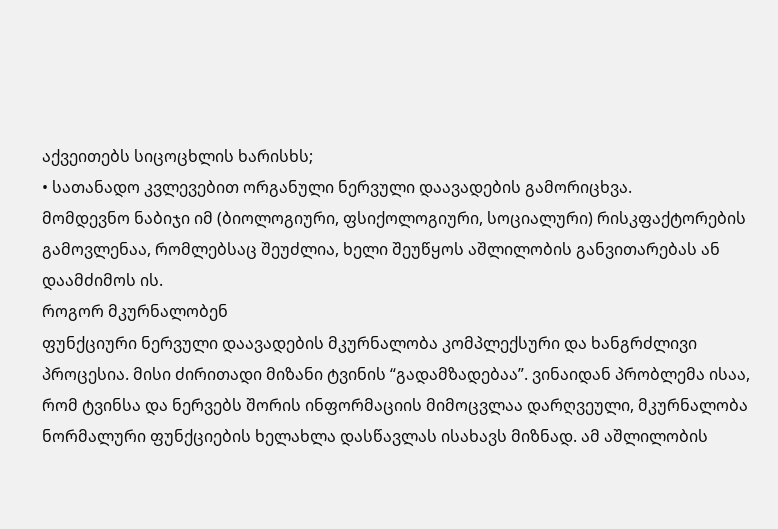აქვეითებს სიცოცხლის ხარისხს;
• სათანადო კვლევებით ორგანული ნერვული დაავადების გამორიცხვა.
მომდევნო ნაბიჯი იმ (ბიოლოგიური, ფსიქოლოგიური, სოციალური) რისკფაქტორების გამოვლენაა, რომლებსაც შეუძლია, ხელი შეუწყოს აშლილობის განვითარებას ან დაამძიმოს ის.
როგორ მკურნალობენ
ფუნქციური ნერვული დაავადების მკურნალობა კომპლექსური და ხანგრძლივი პროცესია. მისი ძირითადი მიზანი ტვინის “გადამზადებაა”. ვინაიდან პრობლემა ისაა, რომ ტვინსა და ნერვებს შორის ინფორმაციის მიმოცვლაა დარღვეული, მკურნალობა ნორმალური ფუნქციების ხელახლა დასწავლას ისახავს მიზნად. ამ აშლილობის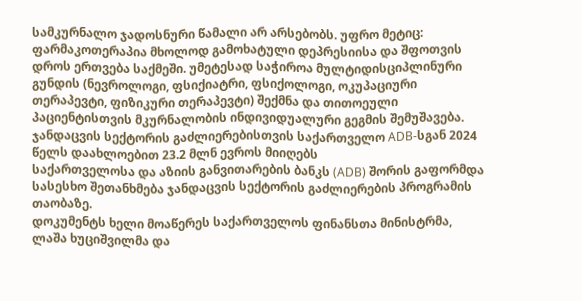სამკურნალო ჯადოსნური წამალი არ არსებობს. უფრო მეტიც: ფარმაკოთერაპია მხოლოდ გამოხატული დეპრესიისა და შფოთვის დროს ერთვება საქმეში. უმეტესად საჭიროა მულტიდისციპლინური გუნდის (ნევროლოგი, ფსიქიატრი, ფსიქოლოგი, ოკუპაციური თერაპევტი, ფიზიკური თერაპევტი) შექმნა და თითოეული პაციენტისთვის მკურნალობის ინდივიდუალური გეგმის შემუშავება.
ჯანდაცვის სექტორის გაძლიერებისთვის საქართველო ADB-სგან 2024 წელს დაახლოებით 23.2 მლნ ევროს მიიღებს
საქართველოსა და აზიის განვითარების ბანკს (ADB) შორის გაფორმდა სასესხო შეთანხმება ჯანდაცვის სექტორის გაძლიერების პროგრამის თაობაზე.
დოკუმენტს ხელი მოაწერეს საქართველოს ფინანსთა მინისტრმა, ლაშა ხუციშვილმა და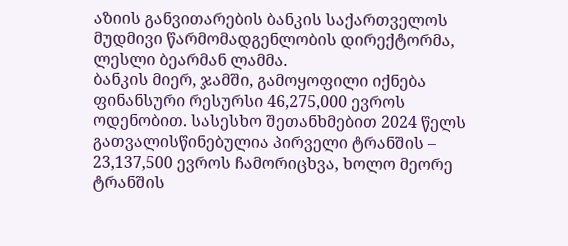აზიის განვითარების ბანკის საქართველოს მუდმივი წარმომადგენლობის დირექტორმა, ლესლი ბეარმან ლამმა.
ბანკის მიერ, ჯამში, გამოყოფილი იქნება ფინანსური რესურსი 46,275,000 ევროს ოდენობით. სასესხო შეთანხმებით 2024 წელს გათვალისწინებულია პირველი ტრანშის – 23,137,500 ევროს ჩამორიცხვა, ხოლო მეორე ტრანშის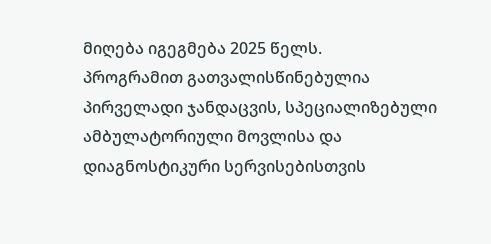მიღება იგეგმება 2025 წელს.
პროგრამით გათვალისწინებულია პირველადი ჯანდაცვის, სპეციალიზებული ამბულატორიული მოვლისა და დიაგნოსტიკური სერვისებისთვის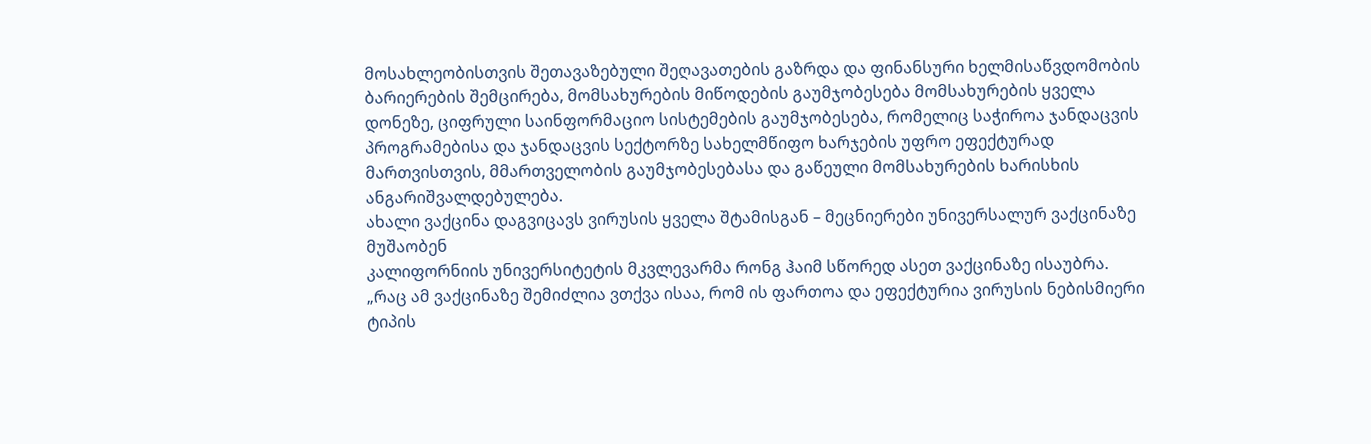მოსახლეობისთვის შეთავაზებული შეღავათების გაზრდა და ფინანსური ხელმისაწვდომობის ბარიერების შემცირება, მომსახურების მიწოდების გაუმჯობესება მომსახურების ყველა დონეზე, ციფრული საინფორმაციო სისტემების გაუმჯობესება, რომელიც საჭიროა ჯანდაცვის პროგრამებისა და ჯანდაცვის სექტორზე სახელმწიფო ხარჯების უფრო ეფექტურად მართვისთვის, მმართველობის გაუმჯობესებასა და გაწეული მომსახურების ხარისხის ანგარიშვალდებულება.
ახალი ვაქცინა დაგვიცავს ვირუსის ყველა შტამისგან – მეცნიერები უნივერსალურ ვაქცინაზე მუშაობენ
კალიფორნიის უნივერსიტეტის მკვლევარმა რონგ ჰაიმ სწორედ ასეთ ვაქცინაზე ისაუბრა.
„რაც ამ ვაქცინაზე შემიძლია ვთქვა ისაა, რომ ის ფართოა და ეფექტურია ვირუსის ნებისმიერი ტიპის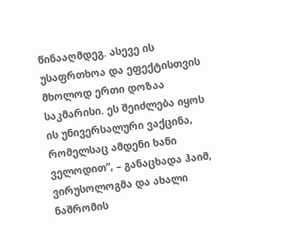წინააღმდეგ. ასევე ის უსაფრთხოა და ეფექტისთვის მხოლოდ ერთი დოზაა საკმარისი. ეს შეიძლება იყოს ის უნივერსალური ვაქცინა, რომელსაც ამდენი ხანი ველოდით”, – განაცხადა ჰაიმ, ვირუსოლოგმა და ახალი ნაშრომის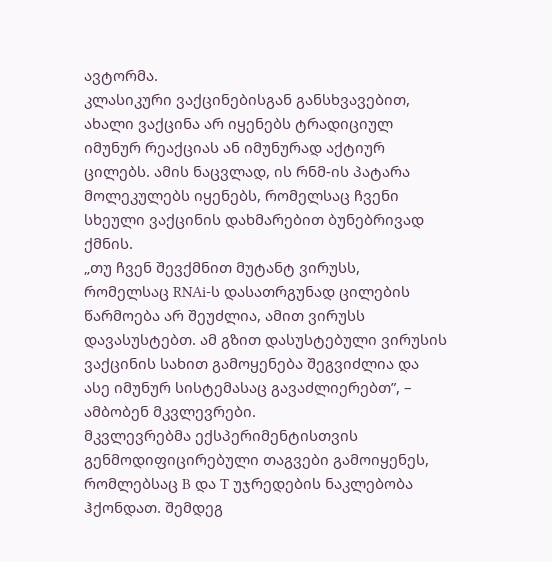ავტორმა.
კლასიკური ვაქცინებისგან განსხვავებით, ახალი ვაქცინა არ იყენებს ტრადიციულ იმუნურ რეაქციას ან იმუნურად აქტიურ ცილებს. ამის ნაცვლად, ის რნმ-ის პატარა მოლეკულებს იყენებს, რომელსაც ჩვენი სხეული ვაქცინის დახმარებით ბუნებრივად ქმნის.
„თუ ჩვენ შევქმნით მუტანტ ვირუსს, რომელსაც RNAi-ს დასათრგუნად ცილების წარმოება არ შეუძლია, ამით ვირუსს დავასუსტებთ. ამ გზით დასუსტებული ვირუსის ვაქცინის სახით გამოყენება შეგვიძლია და ასე იმუნურ სისტემასაც გავაძლიერებთ”, – ამბობენ მკვლევრები.
მკვლევრებმა ექსპერიმენტისთვის გენმოდიფიცირებული თაგვები გამოიყენეს, რომლებსაც B და T უჯრედების ნაკლებობა ჰქონდათ. შემდეგ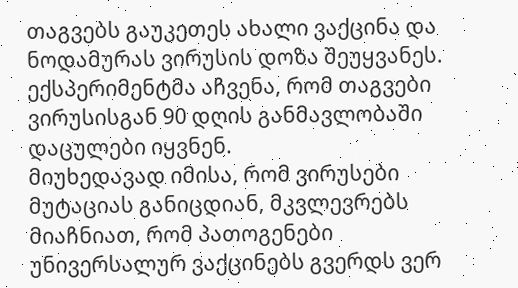თაგვებს გაუკეთეს ახალი ვაქცინა და ნოდამურას ვირუსის დოზა შეუყვანეს. ექსპერიმენტმა აჩვენა, რომ თაგვები ვირუსისგან 90 დღის განმავლობაში დაცულები იყვნენ.
მიუხედავად იმისა, რომ ვირუსები მუტაციას განიცდიან, მკვლევრებს მიაჩნიათ, რომ პათოგენები უნივერსალურ ვაქცინებს გვერდს ვერ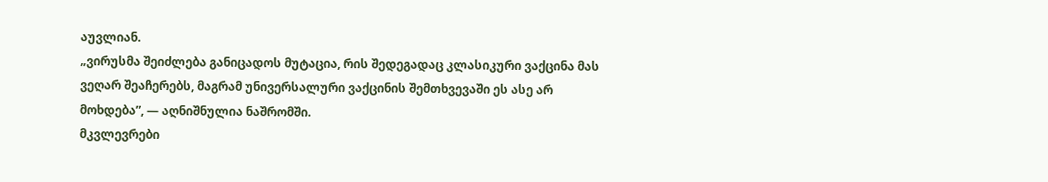აუვლიან.
„ვირუსმა შეიძლება განიცადოს მუტაცია, რის შედეგადაც კლასიკური ვაქცინა მას ვეღარ შეაჩერებს, მაგრამ უნივერსალური ვაქცინის შემთხვევაში ეს ასე არ მოხდება”, — აღნიშნულია ნაშრომში.
მკვლევრები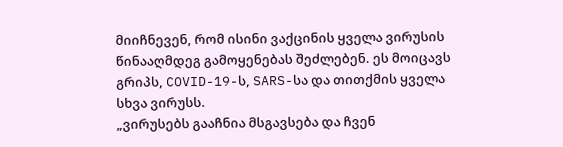მიიჩნევენ, რომ ისინი ვაქცინის ყველა ვირუსის წინააღმდეგ გამოყენებას შეძლებენ. ეს მოიცავს გრიპს, COVID-19-ს, SARS-სა და თითქმის ყველა სხვა ვირუსს.
„ვირუსებს გააჩნია მსგავსება და ჩვენ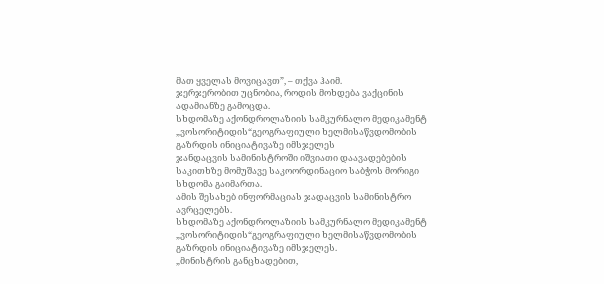მათ ყველას მოვიცავთ”, – თქვა ჰაიმ.
ჯერჯერობით უცნობია, როდის მოხდება ვაქცინის ადამიანზე გამოცდა.
სხდომაზე აქონდროლაზიის სამკურნალო მედიკამენტ „ვოსორიტიდის“გეოგრაფიული ხელმისაწვდომობის გაზრდის ინიციატივაზე იმსჯელეს
ჯანდაცვის სამინისტროში იშვიათი დაავადებების საკითხზე მომუშავე საკოორდინაციო საბჭოს მორიგი სხდომა გაიმართა.
ამის შესახებ ინფორმაციას ჯადაცვის სამინისტრო ავრცელებს.
სხდომაზე აქონდროლაზიის სამკურნალო მედიკამენტ „ვოსორიტიდის“გეოგრაფიული ხელმისაწვდომობის გაზრდის ინიციატივაზე იმსჯელეს.
„მინისტრის განცხადებით,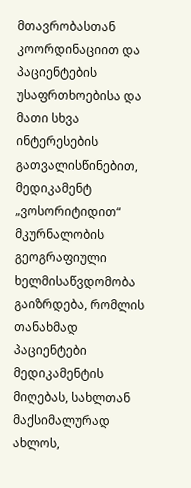მთავრობასთან კოორდინაციით და პაციენტების უსაფრთხოებისა და მათი სხვა ინტერესების გათვალისწინებით, მედიკამენტ „ვოსორიტიდით“ მკურნალობის გეოგრაფიული ხელმისაწვდომობა გაიზრდება, რომლის თანახმად პაციენტები მედიკამენტის მიღებას, სახლთან მაქსიმალურად ახლოს,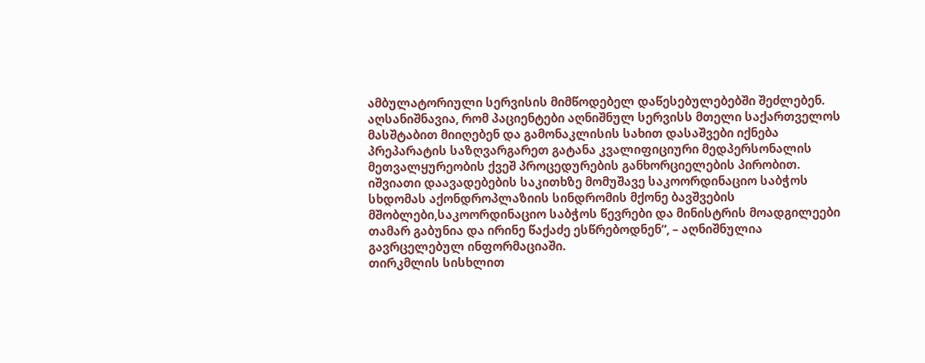ამბულატორიული სერვისის მიმწოდებელ დაწესებულებებში შეძლებენ.
აღსანიშნავია, რომ პაციენტები აღნიშნულ სერვისს მთელი საქართველოს მასშტაბით მიიღებენ და გამონაკლისის სახით დასაშვები იქნება პრეპარატის საზღვარგარეთ გატანა კვალიფიციური მედპერსონალის მეთვალყურეობის ქვეშ პროცედურების განხორციელების პირობით.
იშვიათი დაავადებების საკითხზე მომუშავე საკოორდინაციო საბჭოს სხდომას აქონდროპლაზიის სინდრომის მქონე ბავშვების მშობლები,საკოორდინაციო საბჭოს წევრები და მინისტრის მოადგილეები თამარ გაბუნია და ირინე წაქაძე ესწრებოდნენ“, – აღნიშნულია გავრცელებულ ინფორმაციაში.
თირკმლის სისხლით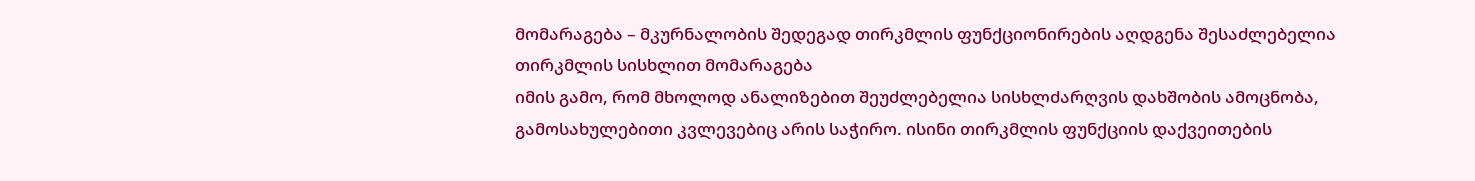მომარაგება – მკურნალობის შედეგად თირკმლის ფუნქციონირების აღდგენა შესაძლებელია
თირკმლის სისხლით მომარაგება
იმის გამო, რომ მხოლოდ ანალიზებით შეუძლებელია სისხლძარღვის დახშობის ამოცნობა, გამოსახულებითი კვლევებიც არის საჭირო. ისინი თირკმლის ფუნქციის დაქვეითების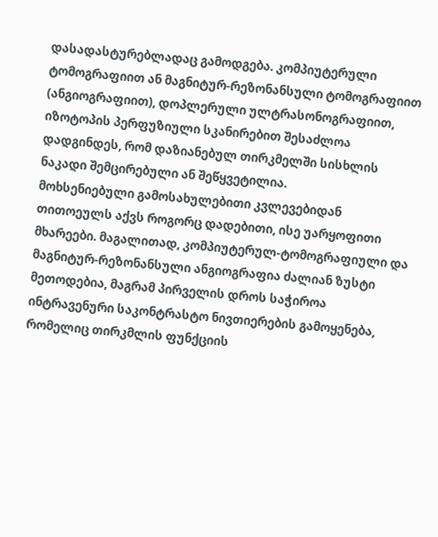დასადასტურებლადაც გამოდგება. კომპიუტერული ტომოგრაფიით ან მაგნიტურ-რეზონანსული ტომოგრაფიით (ანგიოგრაფიით), დოპლერული ულტრასონოგრაფიით, იზოტოპის პერფუზიული სკანირებით შესაძლოა დადგინდეს, რომ დაზიანებულ თირკმელში სისხლის ნაკადი შემცირებული ან შეწყვეტილია.
მოხსენიებული გამოსახულებითი კვლევებიდან თითოეულს აქვს როგორც დადებითი, ისე უარყოფითი მხარეები. მაგალითად, კომპიუტერულ-ტომოგრაფიული და მაგნიტურ-რეზონანსული ანგიოგრაფია ძალიან ზუსტი მეთოდებია, მაგრამ პირველის დროს საჭიროა ინტრავენური საკონტრასტო ნივთიერების გამოყენება, რომელიც თირკმლის ფუნქციის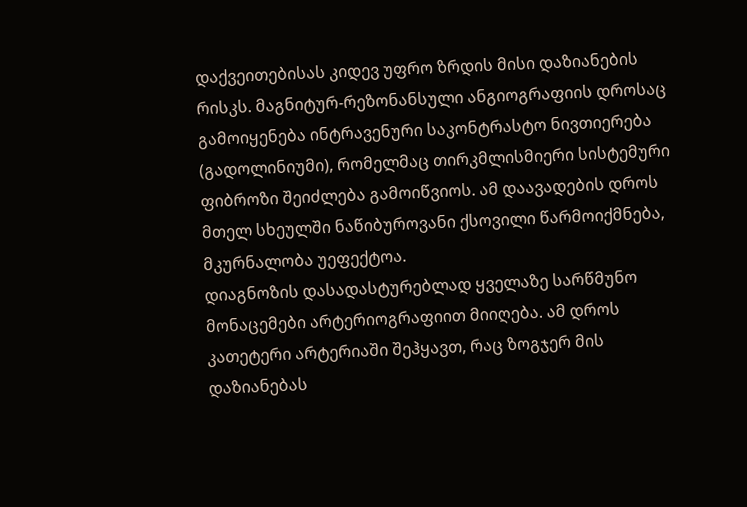დაქვეითებისას კიდევ უფრო ზრდის მისი დაზიანების რისკს. მაგნიტურ-რეზონანსული ანგიოგრაფიის დროსაც გამოიყენება ინტრავენური საკონტრასტო ნივთიერება (გადოლინიუმი), რომელმაც თირკმლისმიერი სისტემური ფიბროზი შეიძლება გამოიწვიოს. ამ დაავადების დროს მთელ სხეულში ნაწიბუროვანი ქსოვილი წარმოიქმნება, მკურნალობა უეფექტოა.
დიაგნოზის დასადასტურებლად ყველაზე სარწმუნო მონაცემები არტერიოგრაფიით მიიღება. ამ დროს კათეტერი არტერიაში შეჰყავთ, რაც ზოგჯერ მის დაზიანებას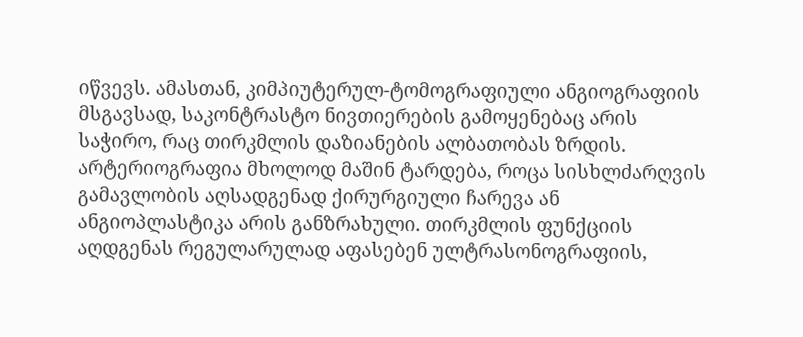იწვევს. ამასთან, კიმპიუტერულ-ტომოგრაფიული ანგიოგრაფიის მსგავსად, საკონტრასტო ნივთიერების გამოყენებაც არის საჭირო, რაც თირკმლის დაზიანების ალბათობას ზრდის.
არტერიოგრაფია მხოლოდ მაშინ ტარდება, როცა სისხლძარღვის გამავლობის აღსადგენად ქირურგიული ჩარევა ან ანგიოპლასტიკა არის განზრახული. თირკმლის ფუნქციის აღდგენას რეგულარულად აფასებენ ულტრასონოგრაფიის,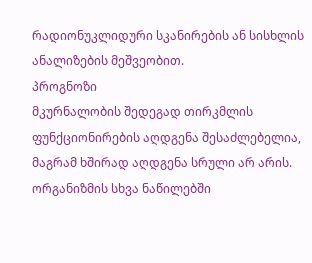რადიონუკლიდური სკანირების ან სისხლის ანალიზების მეშვეობით.
პროგნოზი
მკურნალობის შედეგად თირკმლის ფუნქციონირების აღდგენა შესაძლებელია, მაგრამ ხშირად აღდგენა სრული არ არის. ორგანიზმის სხვა ნაწილებში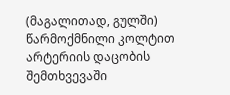(მაგალითად, გულში) წარმოქმნილი კოლტით არტერიის დაცობის შემთხვევაში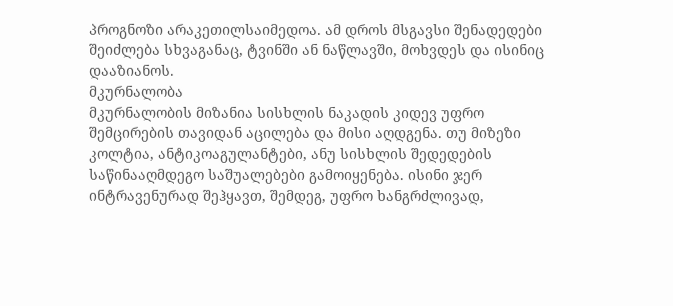პროგნოზი არაკეთილსაიმედოა. ამ დროს მსგავსი შენადედები შეიძლება სხვაგანაც, ტვინში ან ნაწლავში, მოხვდეს და ისინიც დააზიანოს.
მკურნალობა
მკურნალობის მიზანია სისხლის ნაკადის კიდევ უფრო შემცირების თავიდან აცილება და მისი აღდგენა. თუ მიზეზი კოლტია, ანტიკოაგულანტები, ანუ სისხლის შედედების საწინააღმდეგო საშუალებები გამოიყენება. ისინი ჯერ ინტრავენურად შეჰყავთ, შემდეგ, უფრო ხანგრძლივად,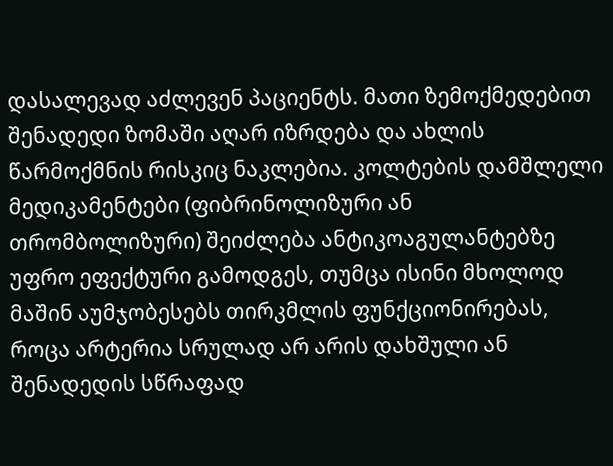დასალევად აძლევენ პაციენტს. მათი ზემოქმედებით შენადედი ზომაში აღარ იზრდება და ახლის წარმოქმნის რისკიც ნაკლებია. კოლტების დამშლელი მედიკამენტები (ფიბრინოლიზური ან თრომბოლიზური) შეიძლება ანტიკოაგულანტებზე უფრო ეფექტური გამოდგეს, თუმცა ისინი მხოლოდ მაშინ აუმჯობესებს თირკმლის ფუნქციონირებას, როცა არტერია სრულად არ არის დახშული ან შენადედის სწრაფად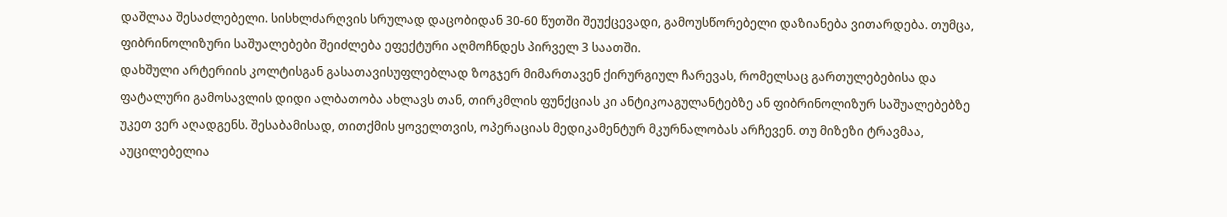დაშლაა შესაძლებელი. სისხლძარღვის სრულად დაცობიდან 30-60 წუთში შეუქცევადი, გამოუსწორებელი დაზიანება ვითარდება. თუმცა, ფიბრინოლიზური საშუალებები შეიძლება ეფექტური აღმოჩნდეს პირველ 3 საათში.
დახშული არტერიის კოლტისგან გასათავისუფლებლად ზოგჯერ მიმართავენ ქირურგიულ ჩარევას, რომელსაც გართულებებისა და ფატალური გამოსავლის დიდი ალბათობა ახლავს თან, თირკმლის ფუნქციას კი ანტიკოაგულანტებზე ან ფიბრინოლიზურ საშუალებებზე უკეთ ვერ აღადგენს. შესაბამისად, თითქმის ყოველთვის, ოპერაციას მედიკამენტურ მკურნალობას არჩევენ. თუ მიზეზი ტრავმაა, აუცილებელია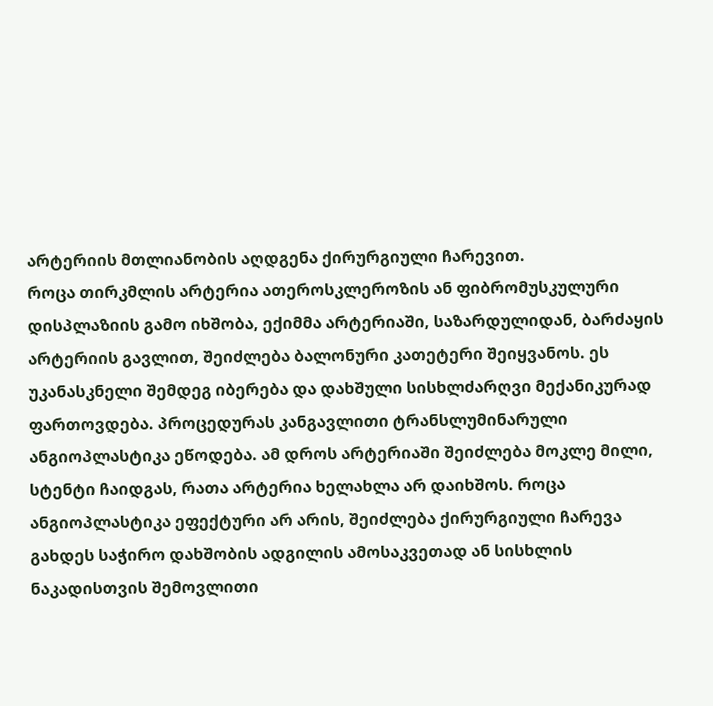არტერიის მთლიანობის აღდგენა ქირურგიული ჩარევით.
როცა თირკმლის არტერია ათეროსკლეროზის ან ფიბრომუსკულური დისპლაზიის გამო იხშობა, ექიმმა არტერიაში, საზარდულიდან, ბარძაყის არტერიის გავლით, შეიძლება ბალონური კათეტერი შეიყვანოს. ეს უკანასკნელი შემდეგ იბერება და დახშული სისხლძარღვი მექანიკურად ფართოვდება. პროცედურას კანგავლითი ტრანსლუმინარული ანგიოპლასტიკა ეწოდება. ამ დროს არტერიაში შეიძლება მოკლე მილი, სტენტი ჩაიდგას, რათა არტერია ხელახლა არ დაიხშოს. როცა ანგიოპლასტიკა ეფექტური არ არის, შეიძლება ქირურგიული ჩარევა გახდეს საჭირო დახშობის ადგილის ამოსაკვეთად ან სისხლის ნაკადისთვის შემოვლითი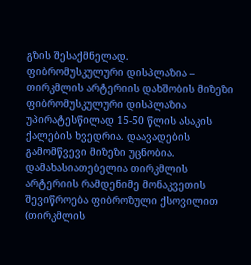გზის შესაქმნელად.
ფიბრომუსკულური დისპლაზია – თირკმლის არტერიის დახშობის მიზეზი
ფიბრომუსკულური დისპლაზია უპირატესწილად 15-50 წლის ასაკის ქალების ხვედრია. დაავადების გამომწვევი მიზეზი უცნობია. დამახასიათებელია თირკმლის არტერიის რამდენიმე მონაკვეთის შევიწროება ფიბროზული ქსოვილით (თირკმლის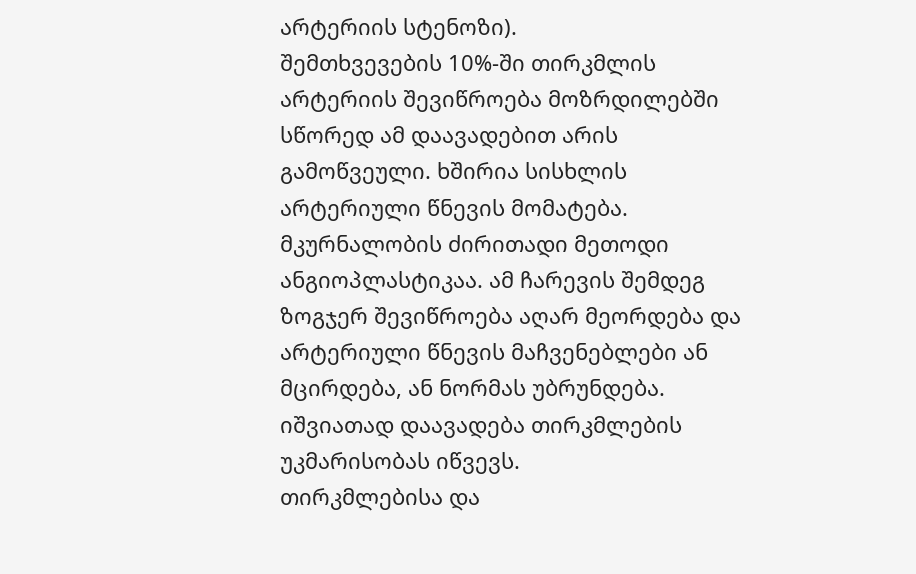არტერიის სტენოზი).
შემთხვევების 10%-ში თირკმლის არტერიის შევიწროება მოზრდილებში სწორედ ამ დაავადებით არის გამოწვეული. ხშირია სისხლის არტერიული წნევის მომატება.
მკურნალობის ძირითადი მეთოდი ანგიოპლასტიკაა. ამ ჩარევის შემდეგ ზოგჯერ შევიწროება აღარ მეორდება და არტერიული წნევის მაჩვენებლები ან მცირდება, ან ნორმას უბრუნდება. იშვიათად დაავადება თირკმლების უკმარისობას იწვევს.
თირკმლებისა და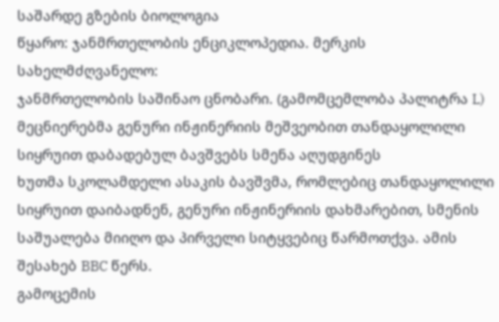საშარდე გზების ბიოლოგია
წყარო: ჯანმრთელობის ენციკლოპედია. მერკის სახელმძღვანელო:
ჯანმრთელობის საშინაო ცნობარი. (გამომცემლობა პალიტრა L)
მეცნიერებმა გენური ინჟინერიის მეშვეობით თანდაყოლილი სიყრუით დაბადებულ ბავშვებს სმენა აღუდგინეს
ხუთმა სკოლამდელი ასაკის ბავშვმა, რომლებიც თანდაყოლილი სიყრუით დაიბადნენ, გენური ინჟინერიის დახმარებით, სმენის საშუალება მიიღო და პირველი სიტყვებიც წარმოთქვა. ამის შესახებ BBC წერს.
გამოცემის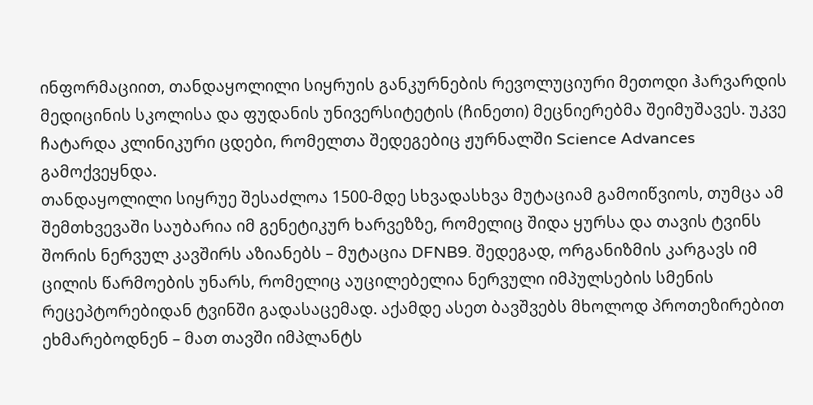ინფორმაციით, თანდაყოლილი სიყრუის განკურნების რევოლუციური მეთოდი ჰარვარდის მედიცინის სკოლისა და ფუდანის უნივერსიტეტის (ჩინეთი) მეცნიერებმა შეიმუშავეს. უკვე ჩატარდა კლინიკური ცდები, რომელთა შედეგებიც ჟურნალში Science Advances გამოქვეყნდა.
თანდაყოლილი სიყრუე შესაძლოა 1500-მდე სხვადასხვა მუტაციამ გამოიწვიოს, თუმცა ამ შემთხვევაში საუბარია იმ გენეტიკურ ხარვეზზე, რომელიც შიდა ყურსა და თავის ტვინს შორის ნერვულ კავშირს აზიანებს – მუტაცია DFNB9. შედეგად, ორგანიზმის კარგავს იმ ცილის წარმოების უნარს, რომელიც აუცილებელია ნერვული იმპულსების სმენის რეცეპტორებიდან ტვინში გადასაცემად. აქამდე ასეთ ბავშვებს მხოლოდ პროთეზირებით ეხმარებოდნენ – მათ თავში იმპლანტს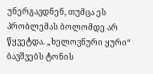უნერგავდნენ, თუმცა ეს პრობლემას ბოლომდე არ წყვეტდა. „ხელოვნური ყური“ ბავშვებს ტონის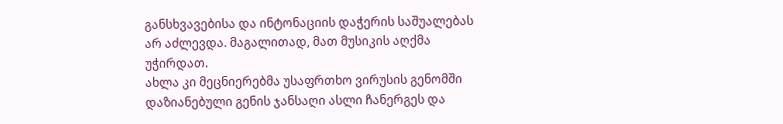განსხვავებისა და ინტონაციის დაჭერის საშუალებას არ აძლევდა. მაგალითად, მათ მუსიკის აღქმა უჭირდათ.
ახლა კი მეცნიერებმა უსაფრთხო ვირუსის გენომში დაზიანებული გენის ჯანსაღი ასლი ჩანერგეს და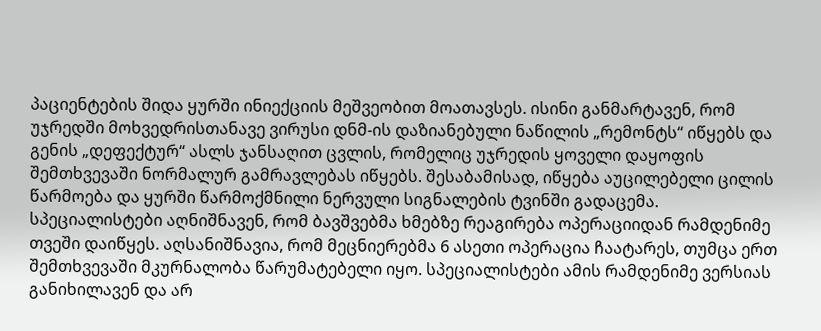პაციენტების შიდა ყურში ინიექციის მეშვეობით მოათავსეს. ისინი განმარტავენ, რომ უჯრედში მოხვედრისთანავე ვირუსი დნმ-ის დაზიანებული ნაწილის „რემონტს“ იწყებს და გენის „დეფექტურ“ ასლს ჯანსაღით ცვლის, რომელიც უჯრედის ყოველი დაყოფის შემთხვევაში ნორმალურ გამრავლებას იწყებს. შესაბამისად, იწყება აუცილებელი ცილის წარმოება და ყურში წარმოქმნილი ნერვული სიგნალების ტვინში გადაცემა.
სპეციალისტები აღნიშნავენ, რომ ბავშვებმა ხმებზე რეაგირება ოპერაციიდან რამდენიმე თვეში დაიწყეს. აღსანიშნავია, რომ მეცნიერებმა 6 ასეთი ოპერაცია ჩაატარეს, თუმცა ერთ შემთხვევაში მკურნალობა წარუმატებელი იყო. სპეციალისტები ამის რამდენიმე ვერსიას განიხილავენ და არ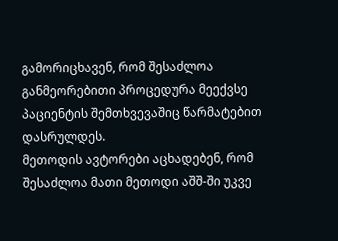გამორიცხავენ, რომ შესაძლოა განმეორებითი პროცედურა მეექვსე პაციენტის შემთხვევაშიც წარმატებით დასრულდეს.
მეთოდის ავტორები აცხადებენ, რომ შესაძლოა მათი მეთოდი აშშ-ში უკვე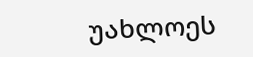უახლოეს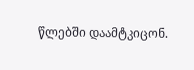წლებში დაამტკიცონ.